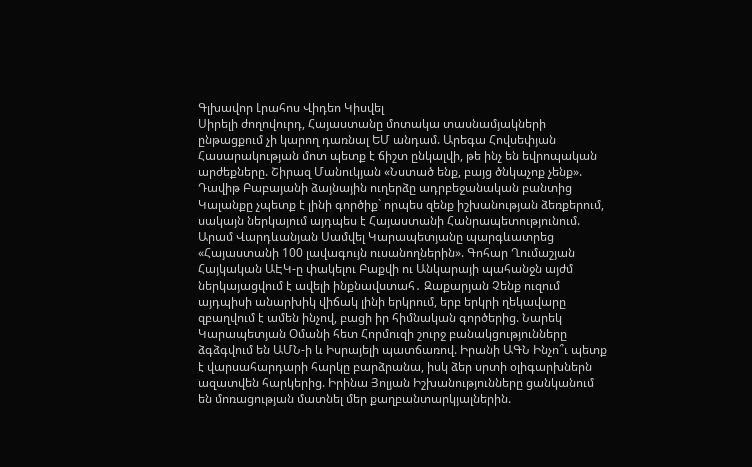Գլխավոր Լրահոս Վիդեո Կիսվել
Սիրելի ժողովուրդ, Հայաստանը մոտակա տասնամյակների ընթացքում չի կարող դառնալ ԵՄ անդամ. Արեգա Հովսեփյան Հասարակության մոտ պետք է ճիշտ ընկալվի, թե ինչ են եվրոպական արժեքները. Շիրազ Մանուկյան «Նստած ենք, բայց ծնկաչոք չենք». Դավիթ Բաբայանի ձայնային ուղերձը ադրբեջանական բանտից Կալանքը չպետք է լինի գործիք` որպես զենք իշխանության ձեռքերում, սակայն ներկայում այդպես է Հայաստանի Հանրապետությունում. Արամ Վարդևանյան Սամվել Կարապետյանը պարգևատրեց «Հայաստանի 100 լավագույն ուսանողներին». Գոհար Ղումաշյան Հայկական ԱԷԿ-ը փակելու Բաքվի ու Անկարայի պահանջն այժմ ներկայացվում է ավելի ինքնավստահ․ Զաքարյան Չենք ուզում այդպիսի անարխիկ վիճակ լինի երկրում, երբ երկրի ղեկավարը զբաղվում է ամեն ինչով, բացի իր հիմնական գործերից. Նարեկ Կարապետյան Օմանի հետ Հորմուզի շուրջ բանակցությունները ձգձգվում են ԱՄՆ-ի և Իսրայելի պատճառով. Իրանի ԱԳՆ Ինչո՞ւ պետք է վարսահարդարի հարկը բարձրանա, իսկ ձեր սրտի օլիգարխներն ազատվեն հարկերից. Իրինա Յոլյան Իշխանությունները ցանկանում են մոռացության մատնել մեր քաղբանտարկյալներին.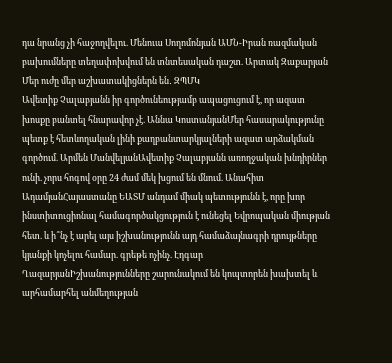դա նրանց չի հաջողվելու. Մենուա Սողոմոնյան ԱՄՆ-Իրան ռազմական բախումները տեղափոխվում են տնտեսական դաշտ. Արտակ Զաքարյան Մեր ուժը մեր աշխատակիցներն են․ ԶՊՄԿ
Ավետիք Չալաբյանն իր գործունեությամբ ապացուցում է, որ ազատ խոսքը բանտել հնարավոր չէ. Աննա ԿոստանյանՄեր հասարակությունը պետք է հետևողական լինի քաղբանտարկյալների ազատ արձակման գործում. Արմեն ՄանվելյանԱվետիք Չալաբյանն առողջական խնդիրներ ունի. չորս հոգով օրը 24 ժամ մեկ խցում են մնում. Անահիտ ԱդամյանՀայաստանը ԵԱՏՄ անդամ միակ պետությունն է, որը խոր ինստիտուցիոնալ համագործակցություն է ունեցել Եվրոպական միության հետ. և ի՞նչ է արել այս իշխանությունն այդ համաձայնագրի դրույթները կյանքի կոչելու համար. գրեթե ոչինչ. Էդգար ՂազարյանԻշխանությունները շարունակում են կոպտորեն խախտել և արհամարհել անմեղության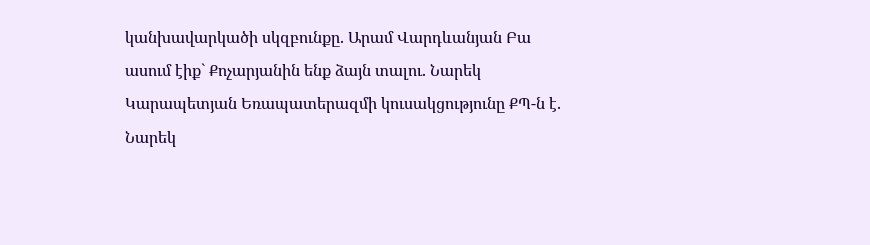կանխավարկածի սկզբունքը. Արամ Վարդևանյան Բա ասում էիք` Քոչարյանին ենք ձայն տալու. Նարեկ Կարապետյան Եռապատերազմի կուսակցությունը ՔՊ-ն է. Նարեկ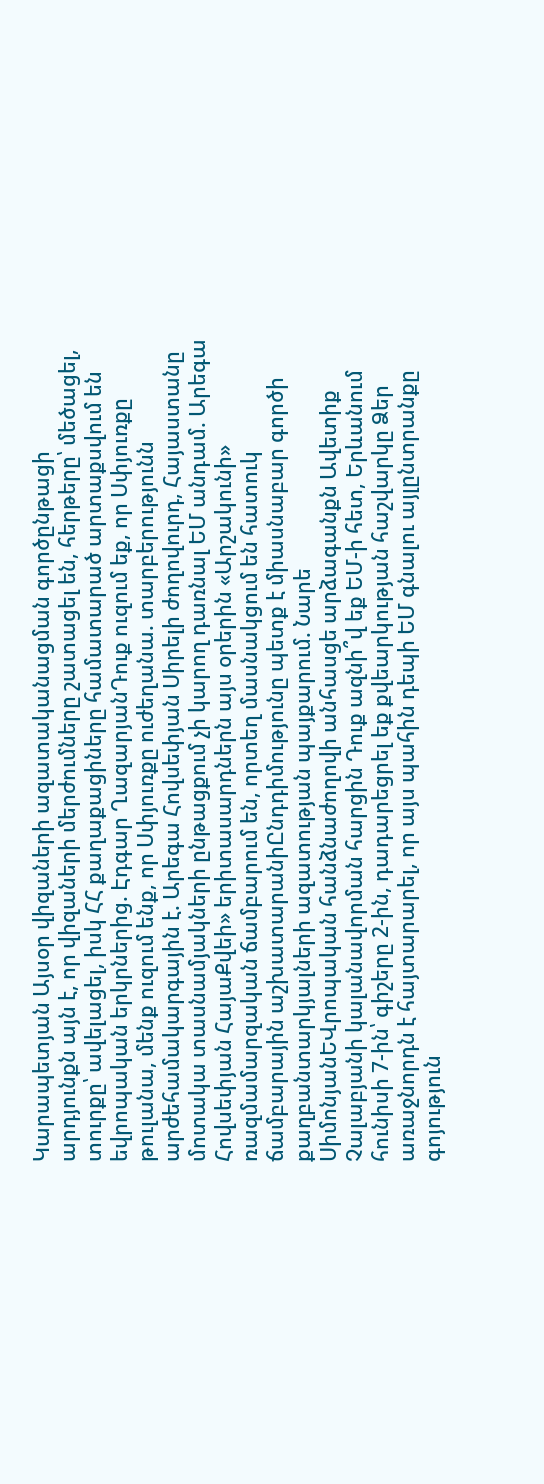Կարապետյան Այսօր վիզաների ազատականացման գործընթացի արդյունքն այն է, որ վիզաների մերժումները շատացել են, հերթերը՝ մեծացել, տուրքը՝ ավելացել, իսկ ՀՀ քաղաքացիները համատարած արտաքսվում են եվրոպական երկրներից. Էդգար ՂազարյանԴուք ուզում եք, որ Սփյուռքը թուլանա, մենք ուզում ենք, որ Սփյուռքը ուժեղանա. տարբերությունն արժեհամակարգային է. Արեգա Հովսեփյան Սիրելի ժողովուրդ, Հայաստանը մոտակա տասնամյակների ընթացքում չի կարող դառնալ ԵՄ անդամ. Արեգա Հովսեփյան ՀայաՔվեի» երիտասարդներն այս օրերին «Արշակունի» ռազմամարզական ճամբարում են, որտեղ մասնակցում են հատուկ ճամբարային աշխատարանիԸնդդիմությունը պետք է միասնաբար գործի քաղբանտարկյալների ազատության պայքարում. Նարե ՍիմոնյանԵՎրոպական հանձնաժողովի անհասցե արձագանքն Ավետիք Չալաբյանի կալանավորման հարցին Դուք ազնի՞վ եք ԵՄ-ի հետ, Երևանում հունիսի 7-ին՝ գիշերը 2-ին, դադարեցրել եք քվեարկության հաշվարկը Ձեր առաջնորդն է հայտարարել, որ այս պահին դեպի ԵՄ գնալու այլընտրանքը գոյություն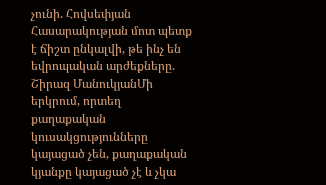չունի. Հովսեփյան Հասարակության մոտ պետք է ճիշտ ընկալվի, թե ինչ են եվրոպական արժեքները. Շիրազ ՄանուկյանՄի երկրում, որտեղ քաղաքական կուսակցությունները կայացած չեն, քաղաքական կյանքը կայացած չէ և չկա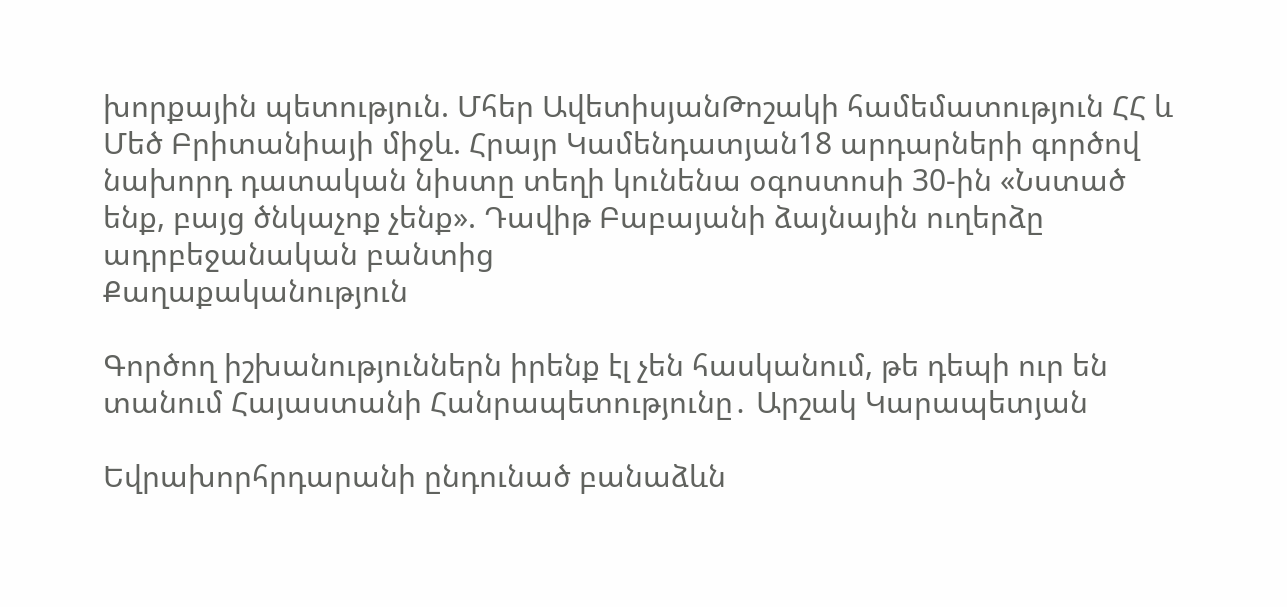խորքային պետություն. Մհեր ԱվետիսյանԹոշակի համեմատություն ՀՀ և Մեծ Բրիտանիայի միջև. Հրայր Կամենդատյան18 արդարների գործով նախորդ դատական նիստը տեղի կունենա օգոստոսի 30-ին «Նստած ենք, բայց ծնկաչոք չենք». Դավիթ Բաբայանի ձայնային ուղերձը ադրբեջանական բանտից
Քաղաքականություն

Գործող իշխանություններն իրենք էլ չեն հասկանում, թե դեպի ուր են տանում Հայաստանի Հանրապետությունը․ Արշակ Կարապետյան

Եվրախորհրդարանի ընդունած բանաձևն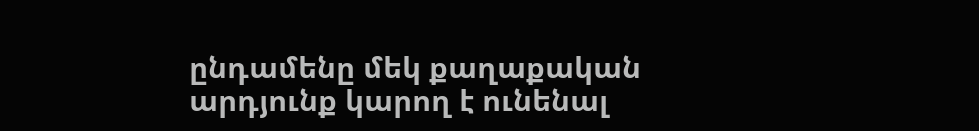ընդամենը մեկ քաղաքական արդյունք կարող է ունենալ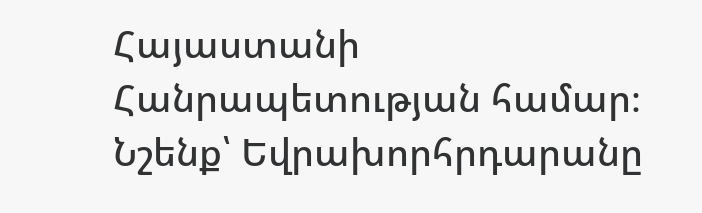Հայաստանի Հանրապետության համար։ Նշենք՝ Եվրախորհրդարանը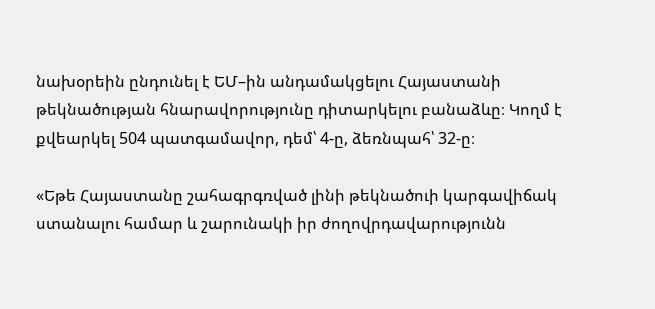նախօրեին ընդունել է ԵՄ–ին անդամակցելու Հայաստանի թեկնածության հնարավորությունը դիտարկելու բանաձևը։ Կողմ է քվեարկել 504 պատգամավոր, դեմ՝ 4-ը, ձեռնպահ՝ 32-ը։

«Եթե Հայաստանը շահագրգռված լինի թեկնածուի կարգավիճակ ստանալու համար և շարունակի իր ժողովրդավարությունն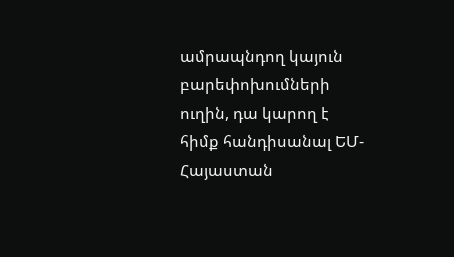ամրապնդող կայուն բարեփոխումների ուղին, դա կարող է հիմք հանդիսանալ ԵՄ-Հայաստան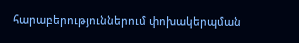հարաբերություններում փոխակերպման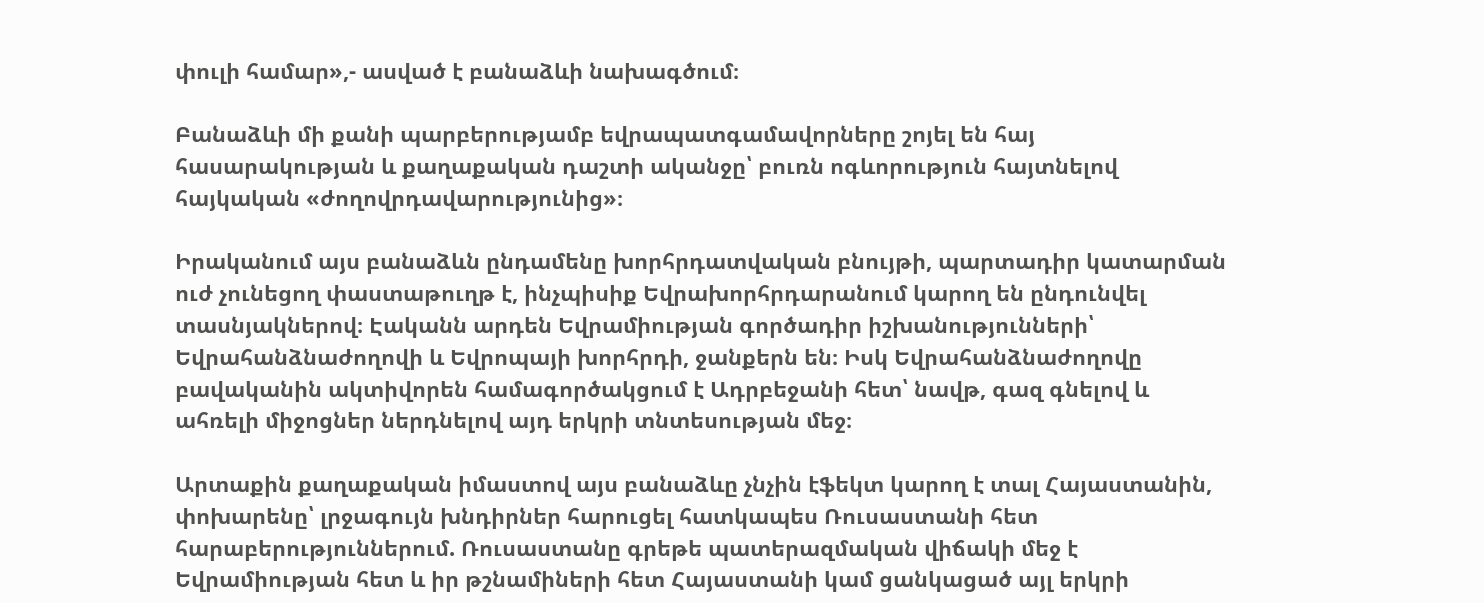փուլի համար»,- ասված է բանաձևի նախագծում։

Բանաձևի մի քանի պարբերությամբ եվրապատգամավորները շոյել են հայ հասարակության և քաղաքական դաշտի ականջը՝ բուռն ոգևորություն հայտնելով հայկական «ժողովրդավարությունից»։

Իրականում այս բանաձևն ընդամենը խորհրդատվական բնույթի, պարտադիր կատարման ուժ չունեցող փաստաթուղթ է, ինչպիսիք Եվրախորհրդարանում կարող են ընդունվել տասնյակներով։ Էականն արդեն Եվրամիության գործադիր իշխանությունների՝ Եվրահանձնաժողովի և Եվրոպայի խորհրդի, ջանքերն են։ Իսկ Եվրահանձնաժողովը բավականին ակտիվորեն համագործակցում է Ադրբեջանի հետ՝ նավթ, գազ գնելով և ահռելի միջոցներ ներդնելով այդ երկրի տնտեսության մեջ։

Արտաքին քաղաքական իմաստով այս բանաձևը չնչին էֆեկտ կարող է տալ Հայաստանին, փոխարենը՝ լրջագույն խնդիրներ հարուցել հատկապես Ռուսաստանի հետ հարաբերություններում. Ռուսաստանը գրեթե պատերազմական վիճակի մեջ է Եվրամիության հետ և իր թշնամիների հետ Հայաստանի կամ ցանկացած այլ երկրի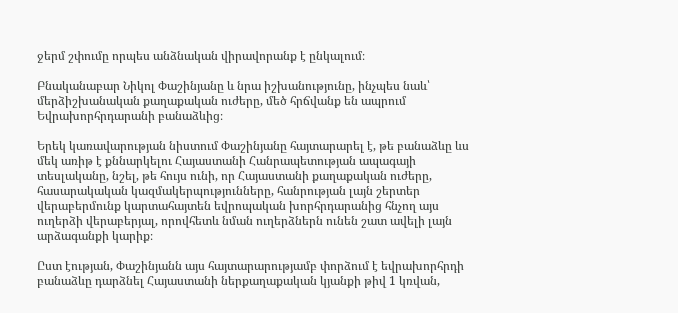ջերմ շփումը որպես անձնական վիրավորանք է ընկալում։

Բնականաբար Նիկոլ Փաշինյանը և նրա իշխանությունը, ինչպես նաև՝ մերձիշխանական քաղաքական ուժերը, մեծ հրճվանք են ապրում Եվրախորհրդարանի բանաձևից։

Երեկ կառավարության նիստում Փաշինյանը հայտարարել է, թե բանաձևը ևս մեկ առիթ է քննարկելու Հայաստանի Հանրապետության ապագայի տեսլականը, նշել, թե հույս ունի, որ Հայաստանի քաղաքական ուժերը, հասարակական կազմակերպությունները, հանրության լայն շերտեր վերաբերմունք կարտահայտեն եվրոպական խորհրդարանից հնչող այս ուղերձի վերաբերյալ, որովհետև նման ուղերձներն ունեն շատ ավելի լայն արձագանքի կարիք։

Ըստ էության, Փաշինյանն այս հայտարարությամբ փորձում է եվրախորհրդի բանաձևը դարձնել Հայաստանի ներքաղաքական կյանքի թիվ 1 կռվան,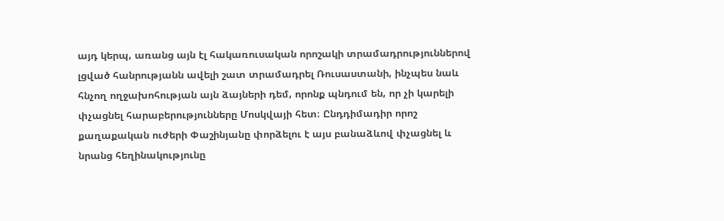այդ կերպ, առանց այն էլ հակառուսական որոշակի տրամադրություններով լցված հանրությանն ավելի շատ տրամադրել Ռուսաստանի, ինչպես նաև հնչող ողջախոհության այն ձայների դեմ, որոնք պնդում են, որ չի կարելի փչացնել հարաբերությունները Մոսկվայի հետ։ Ընդդիմադիր որոշ քաղաքական ուժերի Փաշինյանը փորձելու է այս բանաձևով փչացնել և նրանց հեղինակությունը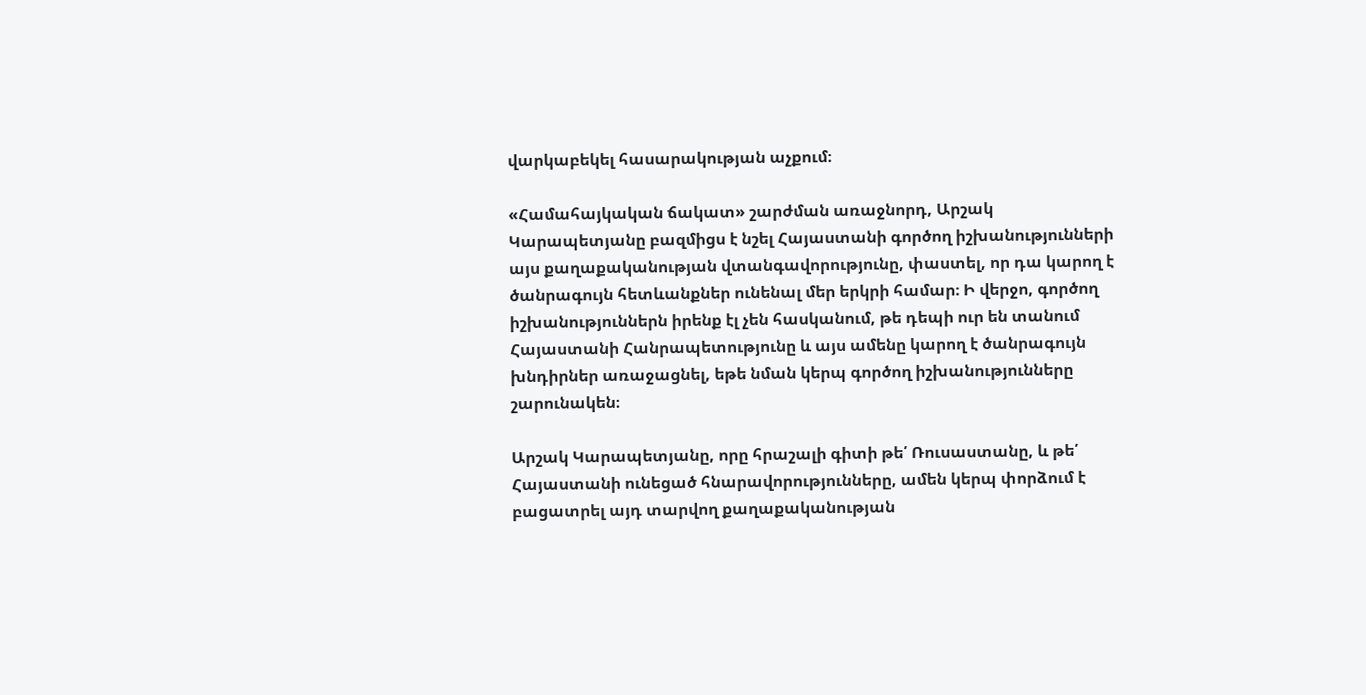վարկաբեկել հասարակության աչքում։

«Համահայկական ճակատ» շարժման առաջնորդ, Արշակ Կարապետյանը բազմիցս է նշել Հայաստանի գործող իշխանությունների այս քաղաքականության վտանգավորությունը, փաստել, որ դա կարող է ծանրագույն հետևանքներ ունենալ մեր երկրի համար։ Ի վերջո, գործող իշխանություններն իրենք էլ չեն հասկանում, թե դեպի ուր են տանում Հայաստանի Հանրապետությունը և այս ամենը կարող է ծանրագույն խնդիրներ առաջացնել, եթե նման կերպ գործող իշխանությունները շարունակեն։

Արշակ Կարապետյանը, որը հրաշալի գիտի թե՛ Ռուսաստանը, և թե՛ Հայաստանի ունեցած հնարավորությունները, ամեն կերպ փորձում է բացատրել այդ տարվող քաղաքականության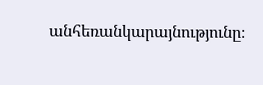անհեռանկարայնությունը։